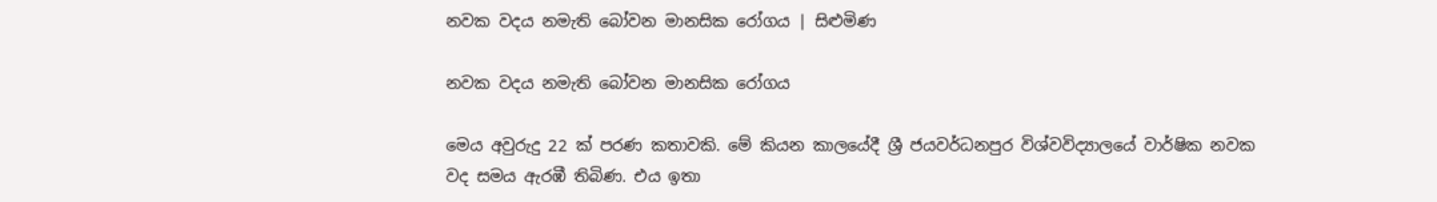නවක වදය නමැති බෝවන මානසික රෝගය | සිළුමිණ

නවක වදය නමැති බෝවන මානසික රෝගය

මෙය අවුරුදු 22 ක් පරණ කතාවකි. මේ කියන කාලයේදී ශ්‍රී ජයවර්ධනපුර විශ්වවිද්‍යාලයේ වාර්ෂික නවක වද සමය ඇරඹී තිබිණ. එය ඉතා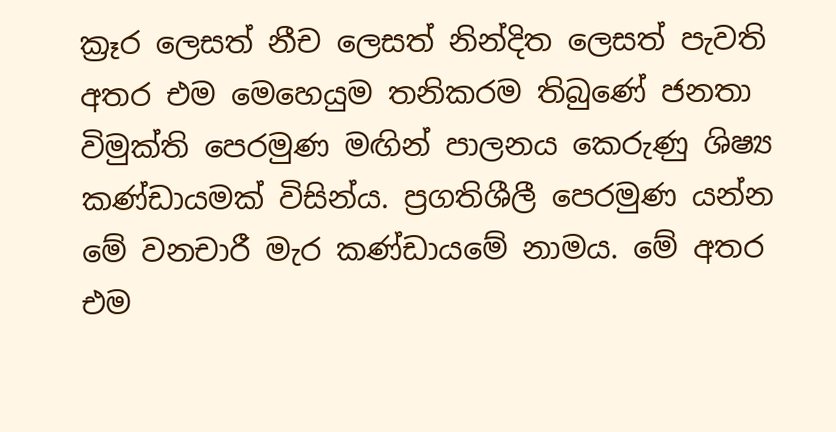ක්‍රෑර ලෙසත් නීච ලෙසත් නින්දිත ලෙසත් පැවති අතර එම මෙහෙයුම තනිකරම තිබුණේ ජනතා විමුක්ති පෙරමුණ මඟින් පාලනය කෙරුණු ශිෂ්‍ය කණ්ඩායමක් විසින්ය. ප්‍රගතිශීලී පෙරමුණ යන්න මේ වනචාරී මැර කණ්ඩායමේ නාමය. මේ අතර එම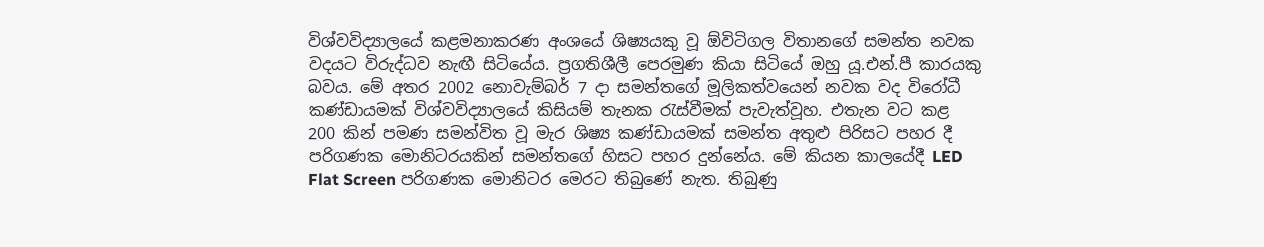විශ්වවිද්‍යාලයේ කළමනාකරණ අංශයේ ශිෂ්‍යයකු වූ ඕවිටිගල විතානගේ සමන්ත නවක වදයට විරුද්ධව නැඟී සිටියේය. ප්‍රගතිශීලී පෙරමුණ කියා සිටියේ ඔහු යූ.එන්.පී කාරයකු බවය. මේ අතර 2002 නොවැම්බර් 7 දා සමන්තගේ මූලිකත්වයෙන් නවක වද විරෝධී කණ්ඩායමක් විශ්වවිද්‍යාලයේ කිසියම් තැනක රැස්වීමක් පැවැත්වූහ. එතැන වට කළ 200 කින් පමණ සමන්විත වූ මැර ශිෂ්‍ය කණ්ඩායමක් සමන්ත අතුළු පිරිසට පහර දී පරිගණක මොනිටරයකින් සමන්තගේ හිසට පහර දුන්නේය. මේ කියන කාලයේදී LED Flat Screen පරිගණක මොනිටර මෙරට තිබුණේ නැත. තිබුණු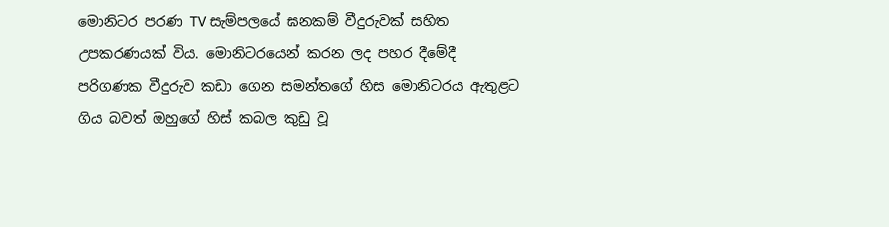මොනිටර පරණ TV සැම්පලයේ ඝනකම් වීදුරුවක් සහිත උපකරණයක් විය. මොනිටරයෙන් කරන ලද පහර දීමේදී පරිගණක වීදුරුව කඩා ගෙන සමන්තගේ හිස මොනිටරය ඇතුළට ගිය බවත් ඔහුගේ හිස් කබල කුඩු වූ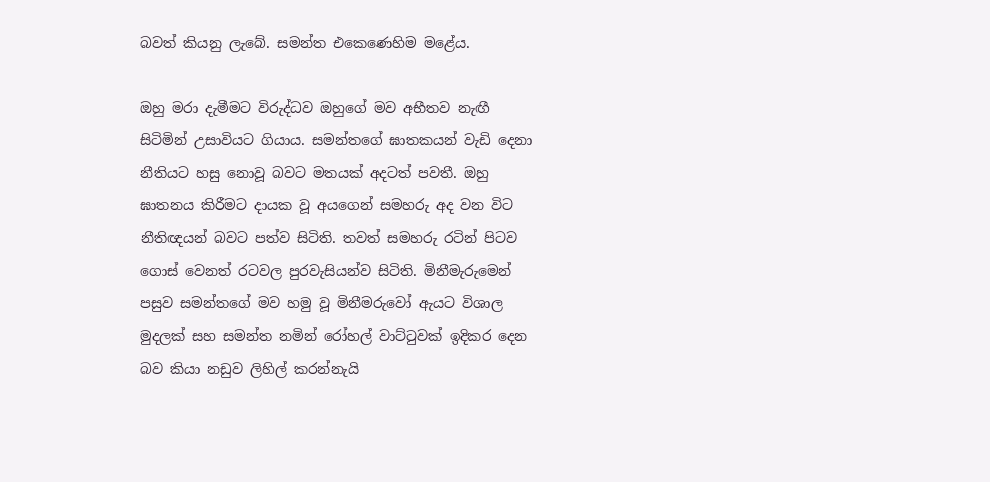බවත් කියනු ලැබේ. සමන්ත එකෙණෙහිම මළේය.

ඔහු මරා දැමීමට විරුද්ධව ඔහුගේ මව අභීතව නැඟී සිටිමින් උසාවියට ගියාය. සමන්තගේ ඝාතකයන් වැඩි දෙනා නීතියට හසු නොවූ බවට මතයක් අදටත් පවතී. ඔහු ඝාතනය කිරීමට දායක වූ අයගෙන් සමහරු අද වන විට නීතිඥයන් බවට පත්ව සිටිති. තවත් සමහරු රටින් පිටව ගොස් වෙනත් රටවල පුරවැසියන්ව සිටිති. මිනීමැරුමෙන් පසුව සමන්තගේ මව හමු වූ මිනීමරුවෝ ඇයට විශාල මුදලක් සහ සමන්ත නමින් රෝහල් වාට්ටුවක් ඉදිකර දෙන බව කියා නඩුව ලිහිල් කරන්නැයි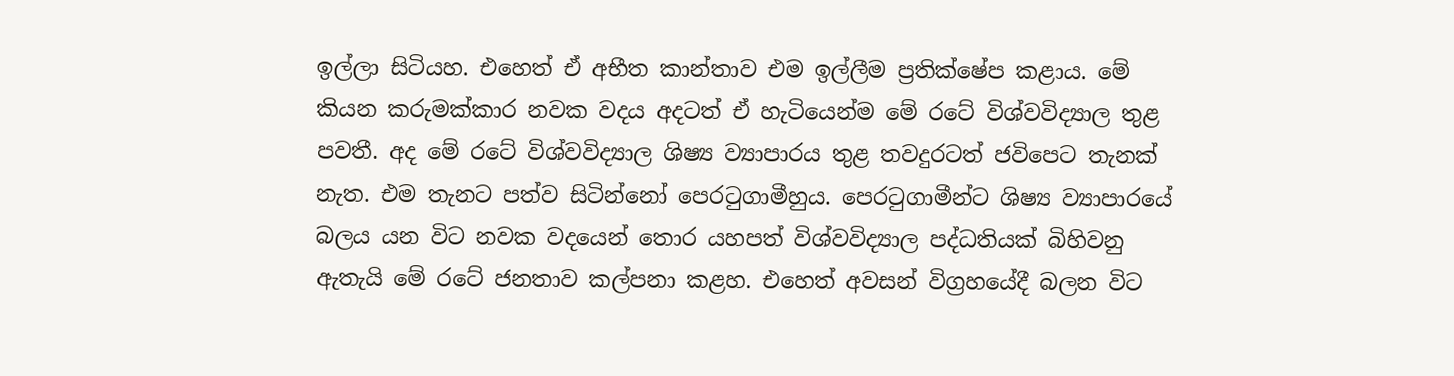ඉල්ලා සිටියහ. එහෙත් ඒ අභීත කාන්තාව එම ඉල්ලීම ප්‍රතික්ෂේප කළාය. මේ කියන කරුමක්කාර නවක වදය අදටත් ඒ හැටියෙන්ම මේ රටේ විශ්වවිද්‍යාල තුළ පවතී. අද මේ රටේ විශ්වවිද්‍යාල ශිෂ්‍ය ව්‍යාපාරය තුළ තවදුරටත් ජවිපෙට තැනක් නැත. එම තැනට පත්ව සිටින්නෝ පෙරටුගාමීහුය. පෙරටුගාමීන්ට ශිෂ්‍ය ව්‍යාපාරයේ බලය යන විට නවක වදයෙන් තොර යහපත් විශ්වවිද්‍යාල පද්ධතියක් බිහිවනු ඇතැයි මේ රටේ ජනතාව කල්පනා කළහ. එහෙත් අවසන් විග්‍රහයේදී බලන විට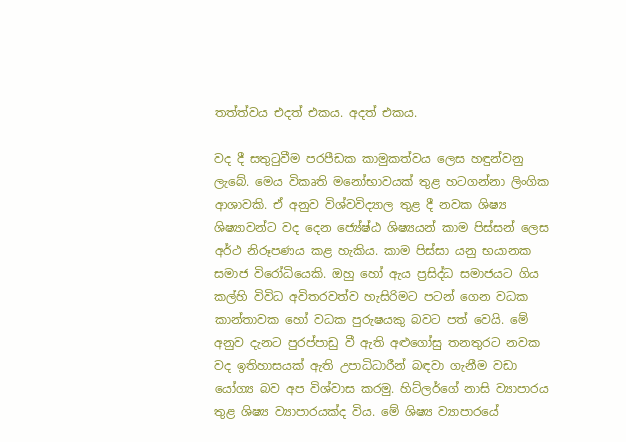තත්ත්වය එදත් එකය. අදත් එකය.

වද දී සතුටුවීම පරපීඩක කාමුකත්වය ලෙස හඳුන්වනු ලැබේ. මෙය විකෘති මනෝභාවයක් තුළ හටගන්නා ලිංගික ආශාවකි. ඒ අනුව විශ්වවිද්‍යාල තුළ දී නවක ශිෂ්‍ය ශිෂ්‍යාවන්ට වද දෙන ජ්‍යේෂ්ඨ ශිෂ්‍යයන් කාම පිස්සන් ලෙස අර්ථ නිරූපණය කළ හැකිය. කාම පිස්සා යනු භයානක සමාජ විරෝධියෙකි. ඔහු හෝ ඇය ප්‍රසිද්ධ සමාජයට ගිය කල්හි විවිධ අවිතරවත්ව හැසිරිමට පටන් ගෙන වධක කාන්තාවක හෝ වධක පුරුෂයකු බවට පත් වෙයි. මේ අනුව දැනට පුරප්පාඩු වී ඇති අළුගෝසු තනතුරට නවක වද ඉතිහාසයක් ඇති උපාධිධාරීන් බඳවා ගැනීම වඩා යෝග්‍ය බව අප විශ්වාස කරමු. හිට්ලර්ගේ නාසි ව්‍යාපාරය තුළ ශිෂ්‍ය ව්‍යාපාරයක්ද විය. මේ ශිෂ්‍ය ව්‍යාපාරයේ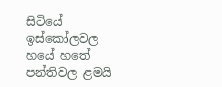සිටියේ ඉස්කෝලවල හයේ හතේ පන්තිවල ළමයි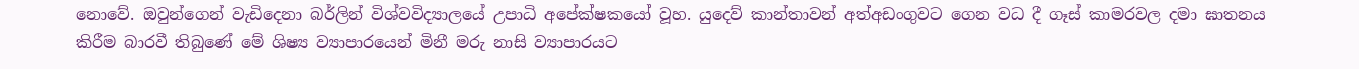නොවේ. ඔවුන්ගෙන් වැඩිදෙනා බර්ලින් විශ්වවිද්‍යාලයේ උපාධි අපේක්ෂකයෝ වූහ. යුදෙව් කාන්තාවන් අත්අඩංගුවට ගෙන වධ දී ගෑස් කාමරවල දමා ඝාතනය කිරීම බාරවී තිබුණේ මේ ශිෂ්‍ය ව්‍යාපාරයෙන් මිනී මරු නාසි ව්‍යාපාරයට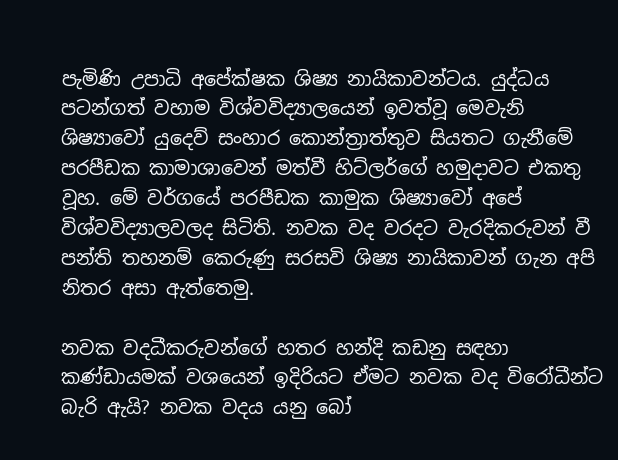පැමිණි උපාධි අපේක්ෂක ශිෂ්‍ය නායිකාවන්ටය. යුද්ධය පටන්ගත් වහාම විශ්වවිද්‍යාලයෙන් ඉවත්වූ මෙවැනි ශිෂ්‍යාවෝ යුදෙව් සංහාර කොන්ත්‍රාත්තුව සියතට ගැනීමේ පරපීඩක කාමාශාවෙන් මත්වී හිට්ලර්ගේ හමුදාවට එකතු වූහ. මේ වර්ගයේ පරපීඩක කාමුක ශිෂ්‍යාවෝ අපේ විශ්වවිද්‍යාලවලද සිටිති. නවක වද වරදට වැරදිකරුවන් වී පන්ති තහනම් කෙරුණු සරසවි ශිෂ්‍ය නායිකාවන් ගැන අපි නිතර අසා ඇත්තෙමු.

නවක වදධීකරුවන්ගේ හතර හන්දි කඩනු සඳහා කණ්ඩායමක් වශයෙන් ඉදිරියට ඒමට නවක වද විරෝධීන්ට බැරි ඇයි? නවක වදය යනු බෝ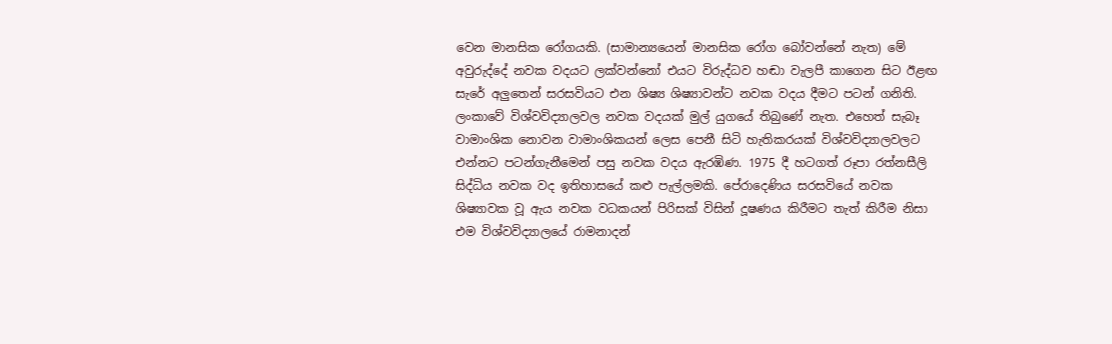වෙන මානසික රෝගයකි. (සාමාන්‍යයෙන් මානසික රෝග බෝවන්නේ නැත) මේ අවුරුද්දේ නවක වදයට ලක්වන්නෝ එයට විරුද්ධව හඬා වැලපී කාගෙන සිට ඊළඟ සැරේ අලුතෙන් සරසවියට එන ශිෂ්‍ය ශිෂ්‍යාවන්ට නවක වදය දීමට පටන් ගනිති. ලංකාවේ විශ්වවිද්‍යාලවල නවක වදයක් මුල් යුගයේ තිබුණේ නැත. එහෙත් සැබෑ වාමාංශික නොවන වාමාංශිකයන් ලෙස පෙනී සිටි හැතිකරයක් විශ්වවිද්‍යාලවලට එන්නට පටන්ගැනීමෙන් පසු නවක වදය ඇරඹිණ. 1975 දී හටගත් රූපා රත්නසීලි සිද්ධිය නවක වද ඉතිහාසයේ කළු පැල්ලමකි. පේරාදෙණිය සරසවියේ නවක ශිෂ්‍යාවක වූ ඇය නවක වධකයන් පිරිසක් විසින් දූෂණය කිරීමට තැත් කිරීම නිසා එම විශ්වවිද්‍යාලයේ රාමනාදන්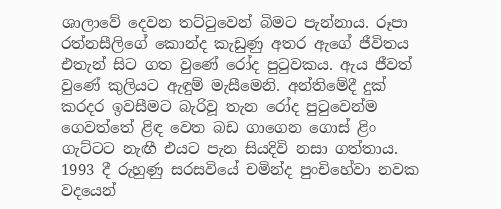ශාලාවේ දෙවන තට්ටුවෙන් බිමට පැන්නාය. රූපා රත්නසීලිගේ කොන්ද කැඩුණු අතර ඇගේ ජීවිතය එතැන් සිට ගත වුණේ රෝද පුටුවකය. ඇය ජීවත් වුණේ කුලියට ඇඳුම් මැසීමෙනි. අන්තිමේදී දුක් කරදර ඉවසීමට බැරිවූ තැන රෝද පුටුවෙන්ම ගෙවත්තේ ළිඳ වෙත බඩ ගාගෙන ගොස් ළිං ගැට්ටට නැඟී එයට පැන සියදිවි නසා ගත්තාය. 1993 දී රුහුණු සරසවියේ චමින්ද පුංචිහේවා නවක වදයෙන්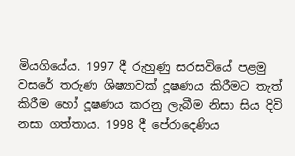මියගියේය. 1997 දී රුහුණු සරසවියේ පළමු වසරේ තරුණ ශිෂ්‍යාවක් දූෂණය කිරීමට තැත් කිරීම හෝ දූෂණය කරනු ලැබීම නිසා සිය දිවි නසා ගත්තාය. 1998 දී පේරාදෙණිය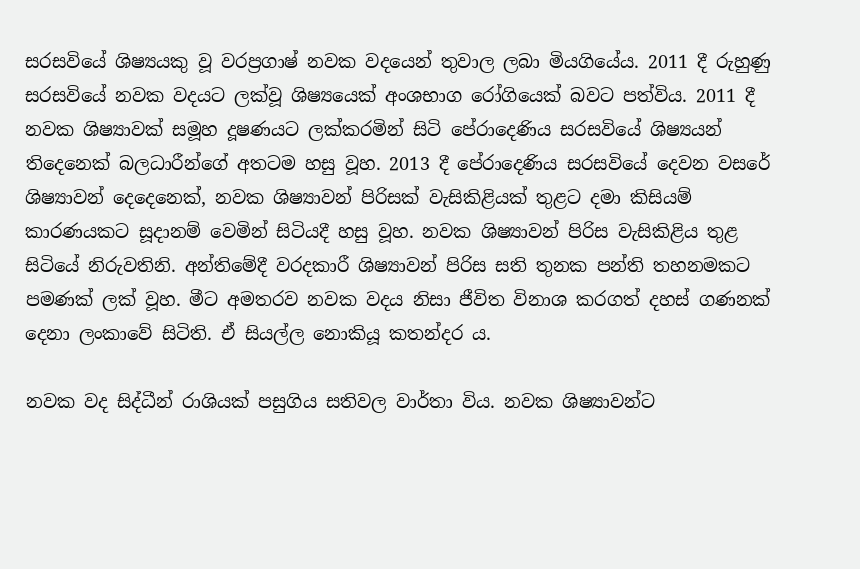සරසවියේ ශිෂ්‍යයකු වූ වරප්‍රගාෂ් නවක වදයෙන් තුවාල ලබා මියගියේය. 2011 දී රුහුණු සරසවියේ නවක වදයට ලක්වූ ශිෂ්‍යයෙක් අංශභාග රෝගියෙක් බවට පත්විය. 2011 දී නවක ශිෂ්‍යාවක් සමූහ දූෂණයට ලක්කරමින් සිටි පේරාදෙණිය සරසවියේ ශිෂ්‍යයන් තිදෙනෙක් බලධාරීන්ගේ අතටම හසු වූහ. 2013 දී පේරාදෙණිය සරසවියේ දෙවන වසරේ ශිෂ්‍යාවන් දෙදෙනෙක්, නවක ශිෂ්‍යාවන් පිරිසක් වැසිකිළියක් තුළට දමා කිසියම් කාරණයකට සූදානම් වෙමින් සිටියදී හසු වූහ. නවක ශිෂ්‍යාවන් පිරිස වැසිකිළිය තුළ සිටියේ නිරුවතිනි. අන්තිමේදී වරදකාරී ශිෂ්‍යාවන් පිරිස සති තුනක පන්ති තහනමකට පමණක් ලක් වූහ. මීට අමතරව නවක වදය නිසා ජීවිත විනාශ කරගත් දහස් ගණනක් දෙනා ලංකාවේ සිටිති. ඒ සියල්ල නොකියූ කතන්දර ය.

නවක වද සිද්ධීන් රාශියක් පසුගිය සතිවල වාර්තා විය. නවක ශිෂ්‍යාවන්ට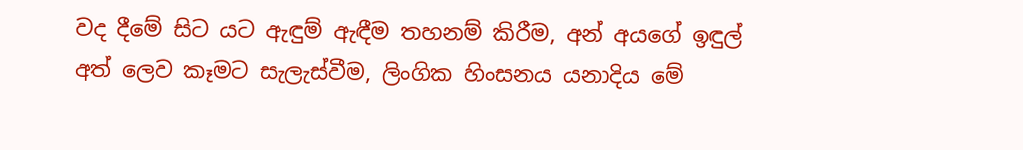වද දීමේ සිට යට ඇඳුම් ඇඳීම තහනම් කිරීම, අන් අයගේ ඉඳුල් අත් ලෙව කෑමට සැලැස්වීම, ලිංගික හිංසනය යනාදිය මේ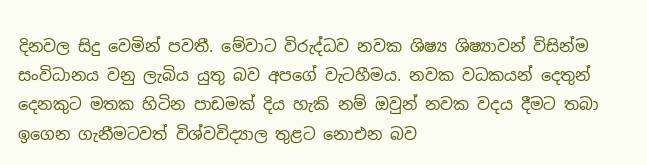දිනවල සිදු වෙමින් පවතී. මේවාට විරුද්ධව නවක ශිෂ්‍ය ශිෂ්‍යාවන් විසින්ම සංවිධානය වනු ලැබිය යුතු බව අපගේ වැටහීමය. නවක වධකයන් දෙතුන් දෙනකුට මතක හිටින පාඩමක් දිය හැකි නම් ඔවුන් නවක වදය දීමට තබා ඉගෙන ගැනීමටවත් විශ්වවිද්‍යාල තුළට නොඑන බව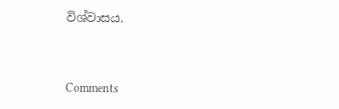විශ්වාසය.



Comments